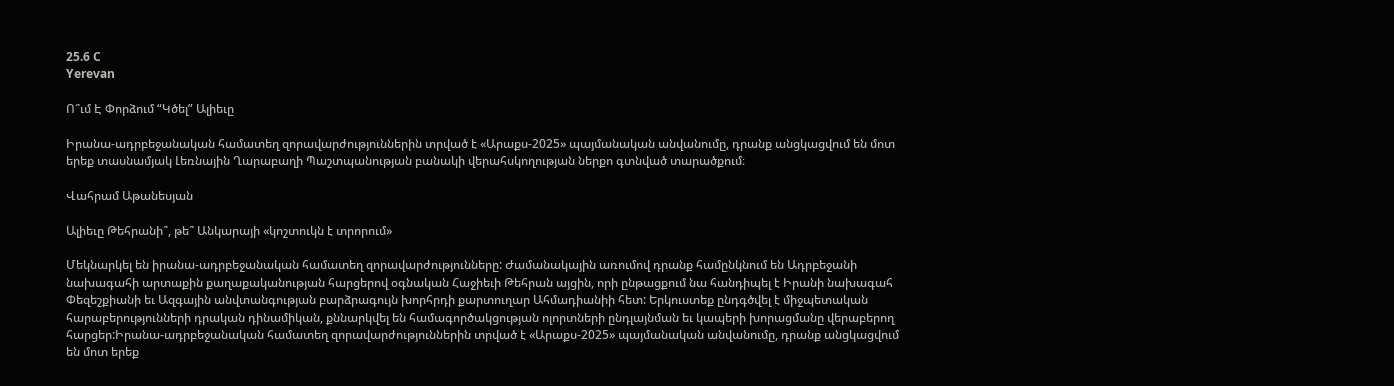25.6 C
Yerevan

Ո՞ւմ Է Փորձում “Կծել” Ալիեւը

Իրանա-ադրբեջանական համատեղ զորավարժություններին տրված է «Արաքս-2025» պայմանական անվանումը, դրանք անցկացվում են մոտ երեք տասնամյակ Լեռնային Ղարաբաղի Պաշտպանության բանակի վերահսկողության ներքո գտնված տարածքում։

Վահրամ Աթանեսյան

Ալիեւը Թեհրանի՞, թե՞ Անկարայի «կոշտուկն է տրորում»

Մեկնարկել են իրանա-ադրբեջանական համատեղ զորավարժությունները: Ժամանակային առումով դրանք համընկնում են Ադրբեջանի նախագահի արտաքին քաղաքականության հարցերով օգնական Հաջիեւի Թեհրան այցին, որի ընթացքում նա հանդիպել է Իրանի նախագահ Փեզեշքիանի եւ Ազգային անվտանգության բարձրագույն խորհրդի քարտուղար Ահմադիանիի հետ: Երկուստեք ընդգծվել է միջպետական հարաբերությունների դրական դինամիկան, քննարկվել են համագործակցության ոլորտների ընդլայնման եւ կապերի խորացմանը վերաբերող հարցեր:Իրանա-ադրբեջանական համատեղ զորավարժություններին տրված է «Արաքս-2025» պայմանական անվանումը, դրանք անցկացվում են մոտ երեք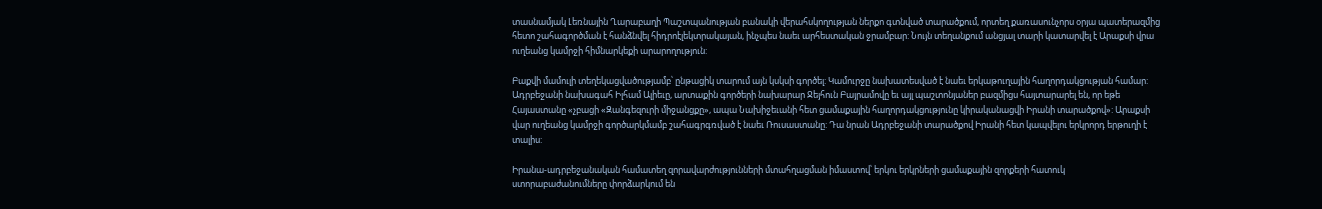տասնամյակ Լեռնային Ղարաբաղի Պաշտպանության բանակի վերահսկողության ներքո գտնված տարածքում, որտեղ քառասունչորս օրյա պատերազմից հետո շահագործման է հանձնվել հիդրոէլեկտրակայան, ինչպես նաեւ արհեստական ջրամբար: Նույն տեղանքում անցյալ տարի կատարվել է Արաքսի վրա ուղեանց կամրջի հիմնարկեքի արարողություն:

Բաքվի մամուլի տեղեկացվածությամբ՝ ընթացիկ տարում այն կսկսի գործել: Կամուրջը նախատեսված է նաեւ երկաթուղային հաղորդակցության համար: Ադրբեջանի նախագահ Իլհամ Ալիեւը, արտաքին գործերի նախարար Ջեյհուն Բայրամովը եւ այլ պաշտոնյաներ բազմիցս հայտարարել են, որ եթե Հայաստանը «չբացի «Զանգեզուրի միջանցքը», ապա Նախիջեւանի հետ ցամաքային հաղորդակցությունը կիրականացվի Իրանի տարածքով»: Արաքսի վար ուղեանց կամրջի գործարկմամբ շահագրգռված է նաեւ Ռուսաստանը: Դա նրան Ադրբեջանի տարածքով Իրանի հետ կապվելու երկրորդ երթուղի է տալիս:

Իրանա-ադրբեջանական համատեղ զորավարժությունների մտահղացման իմաստով՝ երկու երկրների ցամաքային զորքերի հատուկ ստորաբաժանումները փորձարկում են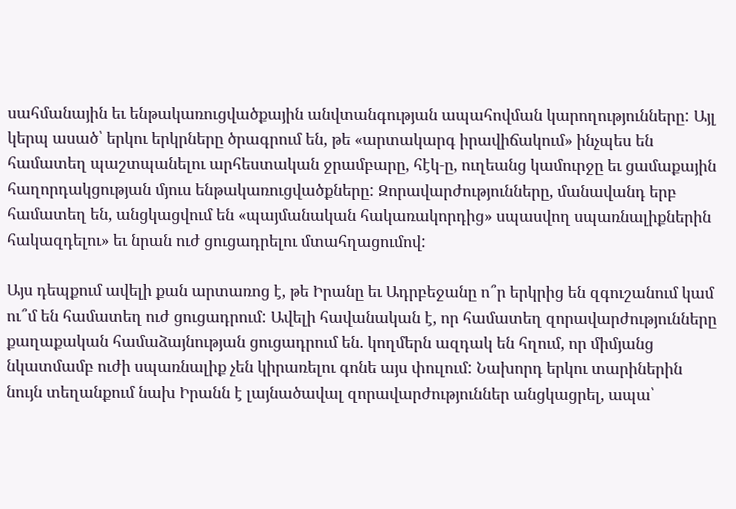սահմանային եւ ենթակառուցվածքային անվտանգության ապահովման կարողությունները: Այլ կերպ ասած՝ երկու երկրները ծրագրում են, թե «արտակարգ իրավիճակում» ինչպես են համատեղ պաշտպանելու արհեստական ջրամբարը, հէկ‑ը, ուղեանց կամուրջը եւ ցամաքային հաղորդակցության մյուս ենթակառուցվածքները: Զորավարժությունները, մանավանդ երբ համատեղ են, անցկացվում են «պայմանական հակառակորդից» սպասվող սպառնալիքներին հակազդելու» եւ նրան ուժ ցուցադրելու մտահղացումով:

Այս դեպքում ավելի քան արտառոց է, թե Իրանը եւ Ադրբեջանը ո՞ր երկրից են զգուշանում կամ ու՞մ են համատեղ ուժ ցուցադրում: Ավելի հավանական է, որ համատեղ զորավարժությունները քաղաքական համաձայնության ցուցադրում են. կողմերն ազդակ են հղում, որ միմյանց նկատմամբ ուժի սպառնալիք չեն կիրառելու գոնե այս փուլում: Նախորդ երկու տարիներին նույն տեղանքում նախ Իրանն է լայնածավալ զորավարժություններ անցկացրել, ապա՝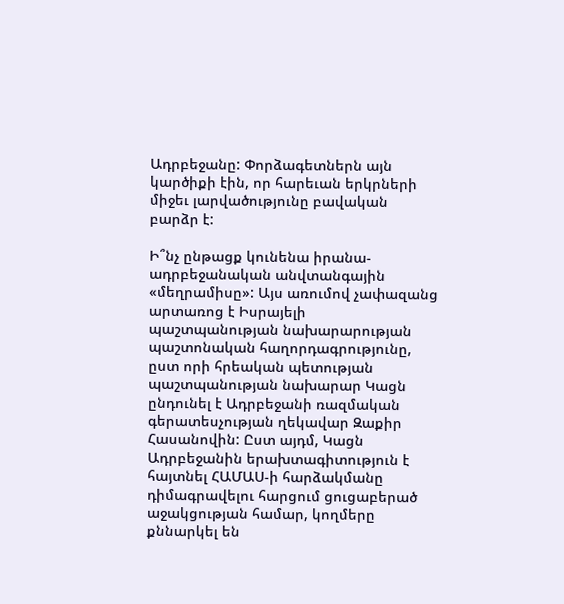Ադրբեջանը: Փորձագետներն այն կարծիքի էին, որ հարեւան երկրների միջեւ լարվածությունը բավական բարձր է:

Ի՞նչ ընթացք կունենա իրանա-ադրբեջանական անվտանգային «մեղրամիսը»: Այս առումով չափազանց արտառոց է Իսրայելի պաշտպանության նախարարության պաշտոնական հաղորդագրությունը, ըստ որի հրեական պետության պաշտպանության նախարար Կացն ընդունել է Ադրբեջանի ռազմական գերատեսչության ղեկավար Զաքիր Հասանովին: Ըստ այդմ, Կացն Ադրբեջանին երախտագիտություն է հայտնել ՀԱՄԱՍ‑ի հարձակմանը դիմագրավելու հարցում ցուցաբերած աջակցության համար, կողմերը քննարկել են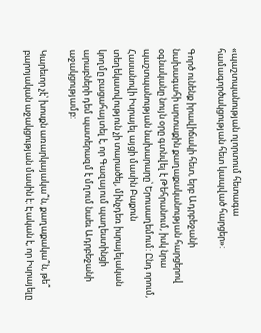«պաշտպանության ոլորտում հետագա համագործակցության հետ կապված հարցեր»:

Գործ ունենք իրավիճակի հետ, երբ Ադրբեջանի նախագահի արտաքին քաղաքականության հարցերով օգնականը նույն օրը գտնվել է Թեհրանում, իսկ նրա պաշտպանության նախարարը՝ Երուսաղեմում: Ընդ որում, Հասանովի Իսրայել այցի մասին Բաքուն տեղեկատվություն չի տարածել, մինչդեռ իսրայելական կողմը բացահայտել է, որ Գազայում պաղեստինցի արաբների դեմ պատերազմ է մղում նաեւ Ադրբեջանի աջակցությամբ:

Կարեւոր չէ՝ խոսքն առարկայակա՞ն, քաղաքակա՞ն, թե՞ բարոյական աջակցության մասին է: Էական է, որ Իսրայելը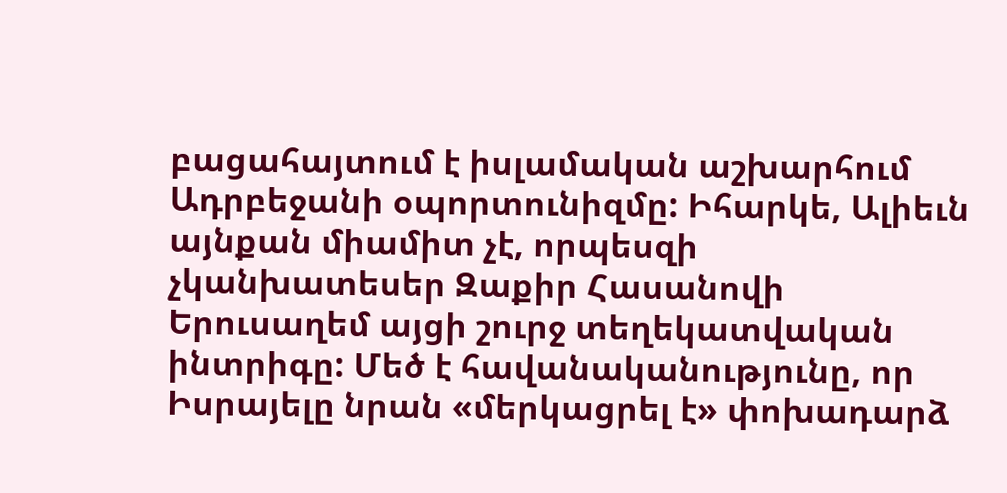բացահայտում է իսլամական աշխարհում Ադրբեջանի օպորտունիզմը: Իհարկե, Ալիեւն այնքան միամիտ չէ, որպեսզի չկանխատեսեր Զաքիր Հասանովի Երուսաղեմ այցի շուրջ տեղեկատվական ինտրիգը: Մեծ է հավանականությունը, որ Իսրայելը նրան «մերկացրել է» փոխադարձ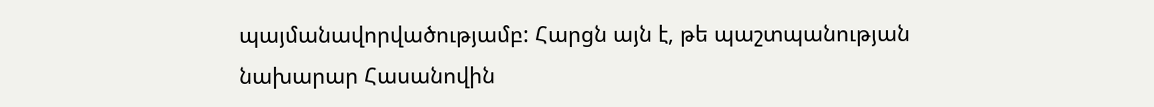պայմանավորվածությամբ: Հարցն այն է, թե պաշտպանության նախարար Հասանովին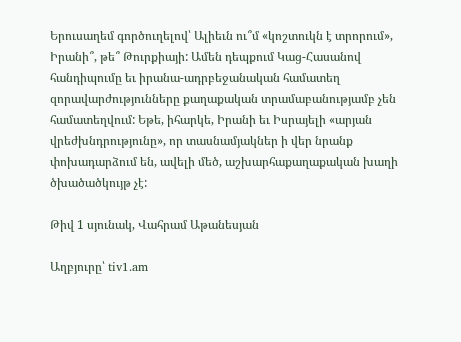Երուսաղեմ գործուղելով՝ Ալիեւն ու՞մ «կոշտուկն է տրորում», Իրանի՞, թե՞ Թուրքիայի: Ամեն դեպքում Կաց-Հասանով հանդիպումը եւ իրանա-ադրբեջանական համատեղ զորավարժությունները քաղաքական տրամաբանությամբ չեն համատեղվում: Եթե, իհարկե, Իրանի եւ Իսրայելի «արյան վրեժխնդրությունը», որ տասնամյակներ ի վեր նրանք փոխադարձում են, ավելի մեծ, աշխարհաքաղաքական խաղի ծխածածկույթ չէ:

Թիվ 1 սյունակ, Վահրամ Աթանեսյան

Աղբյուրը՝ tiv1.am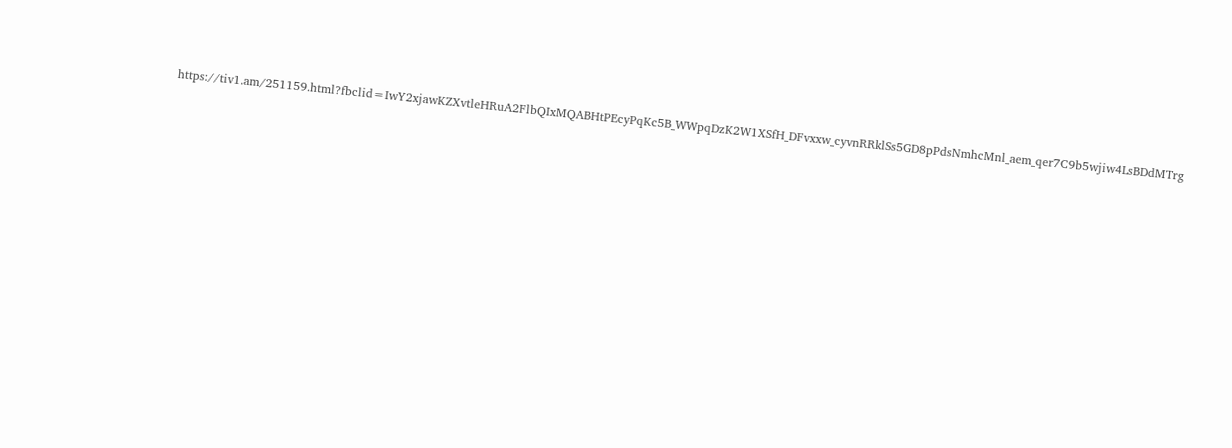https://tiv1.am/251159.html?fbclid=IwY2xjawKZXvtleHRuA2FlbQIxMQABHtPEcyPqKc5B_WWpqDzK2W1XSfH_DFvxxw_cyvnRRklSs5GD8pPdsNmhcMnl_aem_qer7C9b5wjiw4LsBDdMTrg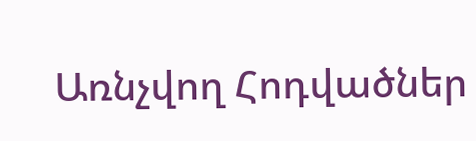Առնչվող Հոդվածներ